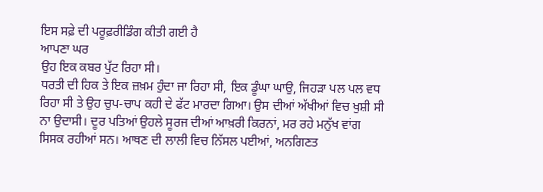ਇਸ ਸਫ਼ੇ ਦੀ ਪਰੂਫ਼ਰੀਡਿੰਗ ਕੀਤੀ ਗਈ ਹੈ
ਆਪਣਾ ਘਰ
ਉਹ ਇਕ ਕਬਰ ਪੁੱਟ ਰਿਹਾ ਸੀ।
ਧਰਤੀ ਦੀ ਹਿਕ ਤੇ ਇਕ ਜ਼ਖ਼ਮ ਹੁੰਦਾ ਜਾ ਰਿਹਾ ਸੀ, ਇਕ ਡੂੰਘਾ ਘਾਉ, ਜਿਹੜਾ ਪਲ ਪਲ ਵਧ ਰਿਹਾ ਸੀ ਤੇ ਉਹ ਚੁਪ-ਚਾਪ ਕਹੀ ਦੇ ਫੱਟ ਮਾਰਦਾ ਗਿਆ। ਉਸ ਦੀਆਂ ਅੱਖੀਆਂ ਵਿਚ ਖੁਸ਼ੀ ਸੀ ਨਾ ਉਦਾਸੀ। ਦੂਰ ਪਤਿਆਂ ਉਹਲੇ ਸੂਰਜ ਦੀਆਂ ਆਖ਼ਰੀ ਕਿਰਨਾਂ, ਮਰ ਰਹੇ ਮਨੁੱਖ ਵਾਂਗ ਸਿਸਕ ਰਹੀਆਂ ਸਨ। ਆਥਣ ਦੀ ਲਾਲੀ ਵਿਚ ਨਿੱਸਲ ਪਈਆਂ, ਅਨਗਿਣਤ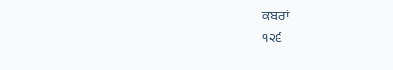ਕਬਰਾਂ
੧੨੬